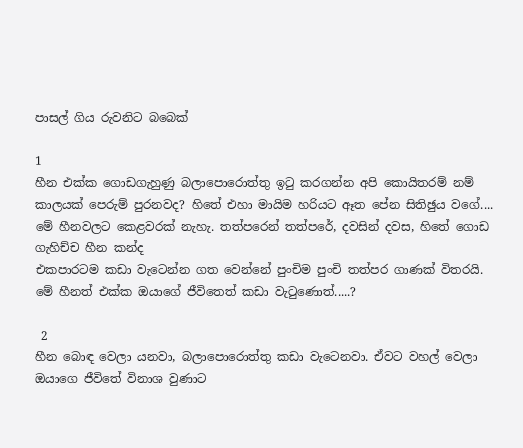පාසල් ගිය රුවනිට බබෙක්

1
හීන එක්ක ගොඩගැහුණු බලාපොරොත්තු ඉටු කරගන්න අපි කොයිතරම් නම් කාලයක් පෙරුම් පුරනවද? හිතේ එහා මායිම හරියට ඈත පේන සිතිඡුය වගේ.... මේ හීනවලට කෙළවරක් නැහැ. තත්පරෙන් තත්පරේ, දවසින් දවස, හිතේ ගොඩ ගැහිච්ච හීන කන්ද
එකපාරටම කඩා වැටෙන්න ගත වෙන්නේ පුංචිම පුංචි තත්පර ගාණක් විතරයි. මේ හීනත් එක්ක ඔයාගේ ජීවිතෙත් කඩා වැටුණොත්.....?

 2
හීන බොඳ වෙලා යනවා, බලාපොරොත්තු කඩා වැටෙනවා. ඒවට වහල් වෙලා ඔයාගෙ ජීවිතේ විනාශ වුණාට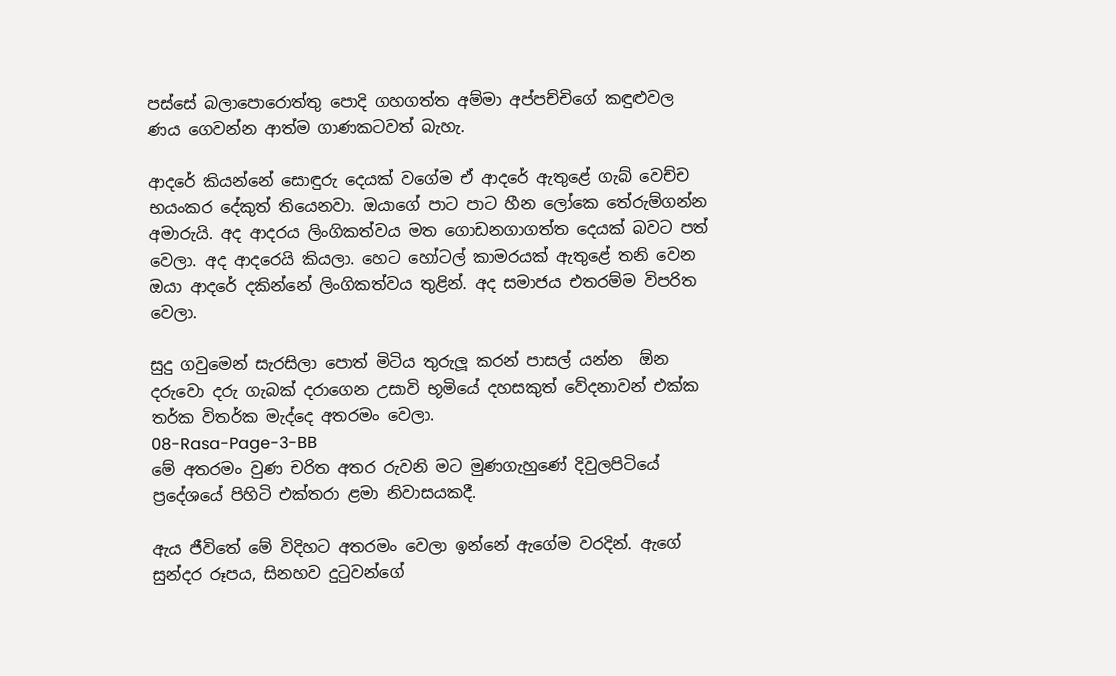පස්සේ බලාපොරොත්තු පොදි ගහගත්ත අම්මා අප්පච්චිගේ කඳුළුවල ණය ගෙවන්න ආත්ම ගාණකටවත් බැහැ.

ආදරේ කියන්නේ සොඳුරු දෙයක් වගේම ඒ ආදරේ ඇතුළේ ගැබ් වෙච්ච භයංකර දේකුත් තියෙනවා. ඔයාගේ පාට පාට හීන ලෝකෙ තේරුම්ගන්න අමාරුයි. අද ආදරය ලිංගිකත්වය මත ගොඩනගාගත්ත දෙයක් බවට පත් වෙලා. අද ආදරෙයි කියලා. හෙට හෝටල් කාමරයක් ඇතුළේ තනි වෙන ඔයා ආදරේ දකින්නේ ලිංගිකත්වය තුළින්. අද සමාජය එතරම්ම විපරිත වෙලා.

සුදු ගවුමෙන් සැරසිලා පොත් මිටිය තුරුලූ කරන් පාසල් යන්න  ඕන දරුවො දරු ගැබක් දරාගෙන උසාවි භූමියේ දහසකුත් වේදනාවන් එක්ක තර්ක විතර්ක මැද්දෙ අතරමං වෙලා.
08-Rasa-Page-3-BB
මේ අතරමං වුණ චරිත අතර රුවනි මට මුණගැහුණේ දිවුලපිටියේ ප්‍රදේශයේ පිහිටි එක්තරා ළමා නිවාසයකදී.

ඇය ජීවිතේ මේ විදිහට අතරමං වෙලා ඉන්නේ ඇගේම වරදින්. ඇගේ සුන්දර රූපය, සිනහව දුටුවන්ගේ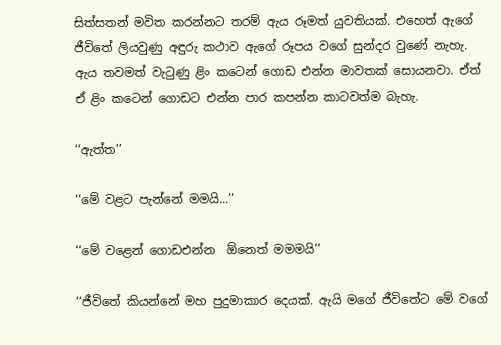සිත්සතන් මවිත කරන්නට තරම් ඇය රූමත් යුවතියක්. එහෙත් ඇගේ ජීවිතේ ලියවුණු අඳුරු කථාව ඇගේ රූපය වගේ සුන්දර වුණේ නැහැ. ඇය තවමත් වැටුණු ළිං කටෙන් ගොඩ එන්න මාවතක් සොයනවා. ඒත් ඒ ළිං කටෙන් ගොඩට එන්න පාර කපන්න කාටවත්ම බැහැ.

‘‘ඇත්ත’’

‘‘මේ වළට පැන්නේ මමයි...’’

‘‘මේ වළෙන් ගොඩඑන්න  ඕනෙත් මමමයි’’

‘‘ජීවිතේ කියන්නේ මහ පුදුමාකාර දෙයක්. ඇයි මගේ ජීවිතේට මේ වගේ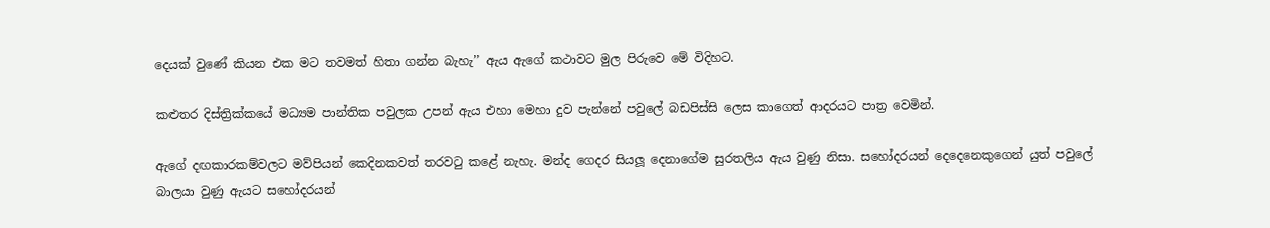දෙයක් වුණේ කියන එක මට තවමත් හිතා ගන්න බැහැ’’ ඇය ඇගේ කථාවට මුල පිරුවෙ මේ විදිහට.

කළුතර දිස්ත්‍රික්කයේ මධ්‍යම පාන්තික පවුලක උපන් ඇය එහා මෙහා දුව පැන්නේ පවුලේ බඩපිස්සි ලෙස කාගෙත් ආදරයට පාත්‍ර වෙමින්.

ඇගේ දඟකාරකම්වලට මව්පියන් කෙදිනකවත් තරවටු කළේ නැහැ. මන්ද ගෙදර සියලූ දෙනාගේම සුරතලිය ඇය වුණු නිසා. සහෝදරයන් දෙදෙනෙකුගෙන් යුත් පවුලේ බාලයා වුණු ඇයට සහෝදරයන්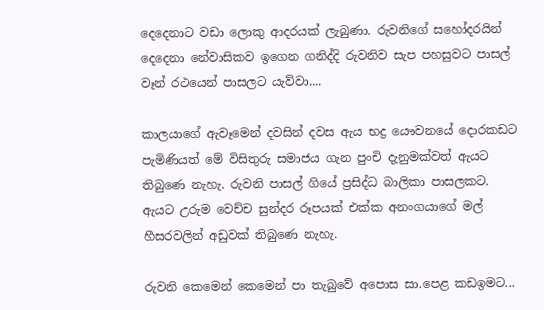දෙදෙනාට වඩා ලොකු ආදරයක් ලැබුණා. රුවනිගේ සහෝදරයින් දෙදෙනා නේවාසිකව ඉගෙන ගනිද්දි රුවනිව සැප පහසුවට පාසල් වෑන් රථයෙන් පාසලට යැව්වා....

කාලයාගේ ඇවෑමෙන් දවසින් දවස ඇය භද්‍ර යෞවනයේ දොරකඩට පැමිණියත් මේ විසිතුරු සමාජය ගැන පුංචි දැනුමක්වත් ඇයට තිබුණෙ නැහැ. රුවනි පාසල් ගියේ ප්‍රසිද්ධ බාලිකා පාසලකට. ඇයට උරුම වෙච්ච සුන්දර රූපයක් එක්ක අනංගයාගේ මල් හීසරවලින් අඩුවක් තිබුණෙ නැහැ.

රුවනි කෙමෙන් කෙමෙන් පා තැබුවේ අපොස සා.පෙළ කඩඉමට...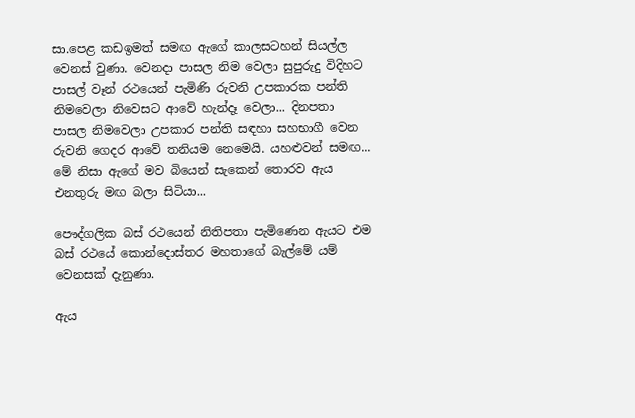සා.පෙළ කඩඉමත් සමඟ ඇගේ කාලසටහන් සියල්ල වෙනස් වුණා. වෙනදා පාසල නිම වෙලා සුපුරුදු විදිහට පාසල් වෑන් රථයෙන් පැමිණි රුවනි උපකාරක පන්ති නිමවෙලා නිවෙසට ආවේ හැන්දෑ වෙලා... දිනපතා පාසල නිමවෙලා උපකාර පන්ති සඳහා සහභාගී වෙන රුවනි ගෙදර ආවේ තනියම නෙමෙයි. යහළුවන් සමඟ... මේ නිසා ඇගේ මව බියෙන් සැකෙන් තොරව ඇය එනතුරු මඟ බලා සිටියා...

පෞද්ගලික බස් රථයෙන් නිතිපතා පැමිණෙන ඇයට එම බස් රථයේ කොන්දොස්තර මහතාගේ බැල්මේ යම් වෙනසක් දැනුණා.

ඇය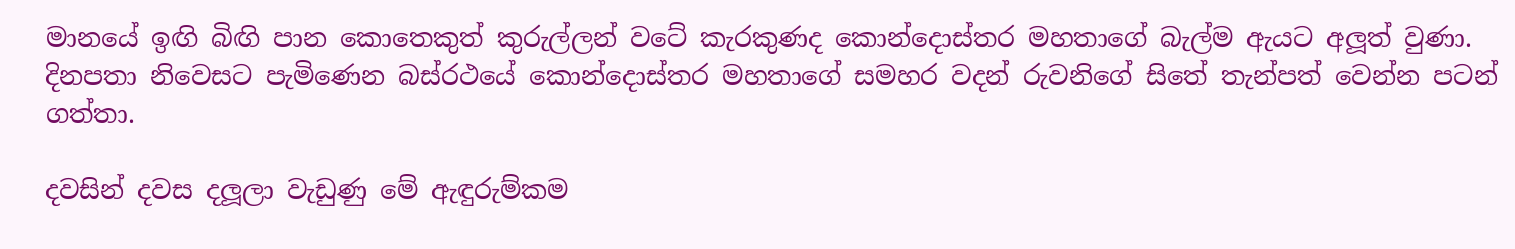මානයේ ඉඟි බිඟි පාන කොතෙකුත් කුරුල්ලන් වටේ කැරකුණද කොන්දොස්තර මහතාගේ බැල්ම ඇයට අලූත් වුණා. දිනපතා නිවෙසට පැමිණෙන බස්රථයේ කොන්දොස්තර මහතාගේ සමහර වදන් රුවනිගේ සිතේ තැන්පත් වෙන්න පටන් ගත්තා.

දවසින් දවස දලූලා වැඩුණු මේ ඇඳුරුම්කම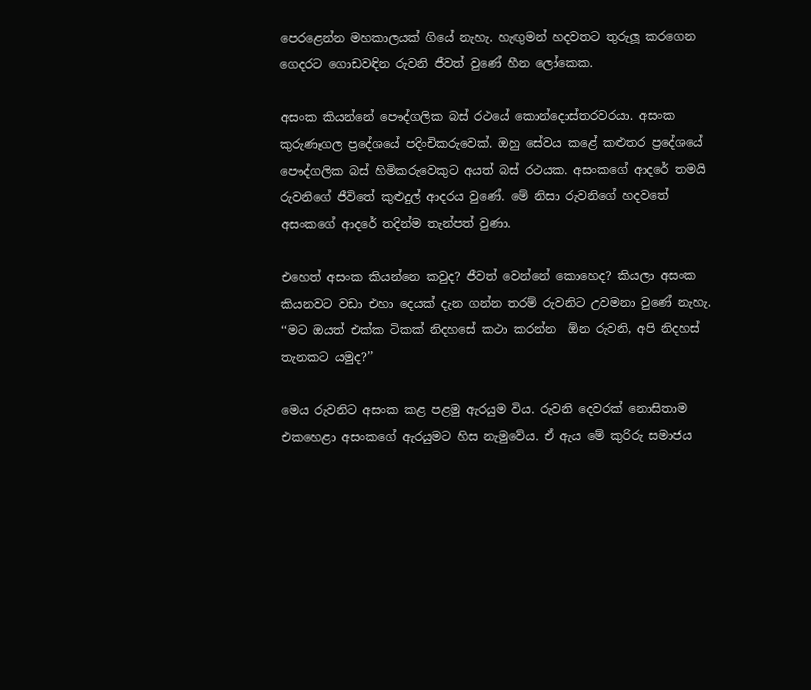පෙරළෙන්න මහකාලයක් ගියේ නැහැ. හැඟුමන් හදවතට තුරුලූ කරගෙන ගෙදරට ගොඩවඳින රුවනි ජීවත් වුණේ හීන ලෝකෙක.

අසංක කියන්නේ පෞද්ගලික බස් රථයේ කොන්දොස්තරවරයා. අසංක කුරුණෑගල ප්‍රදේශයේ පදිංචිකරුවෙක්. ඔහු සේවය කළේ කළුතර ප්‍රදේශයේ පෞද්ගලික බස් හිමිකරුවෙකුට අයත් බස් රථයක. අසංකගේ ආදරේ තමයි රුවනිගේ ජීවිතේ කුළුදුල් ආදරය වුණේ. මේ නිසා රුවනිගේ හදවතේ අසංකගේ ආදරේ තදින්ම තැන්පත් වුණා.

එහෙත් අසංක කියන්නෙ කවුද? ජීවත් වෙන්නේ කොහෙද? කියලා අසංක කියනවට වඩා එහා දෙයක් දැන ගන්න තරම් රුවනිට උවමනා වුණේ නැහැ.
‘‘මට ඔයත් එක්ක ටිකක් නිදහසේ කථා කරන්න  ඕන රුවනි, අපි නිදහස් තැනකට යමුද?’’

මෙය රුවනිට අසංක කළ පළමු ඇරයුම විය. රුවනි දෙවරක් නොසිතාම එකහෙළා අසංකගේ ඇරයුමට හිස නැමුවේය. ඒ ඇය මේ කුරිරු සමාජය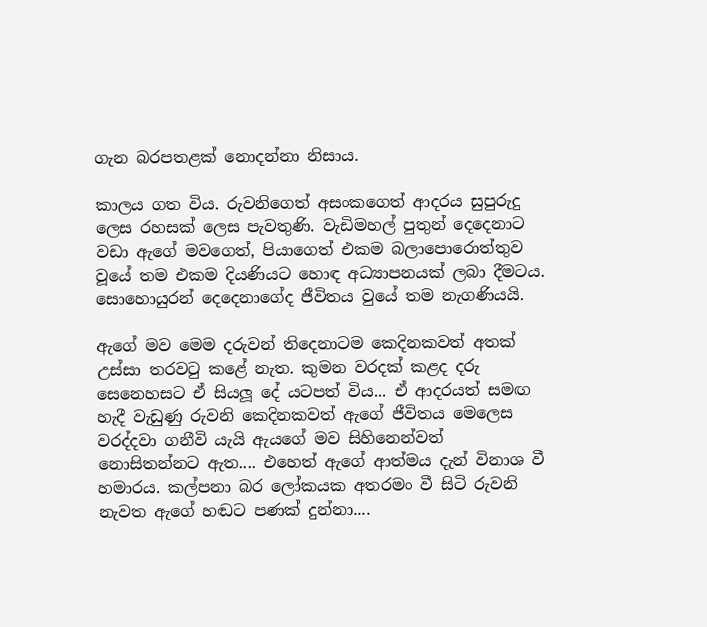ගැන බරපතළක් නොදන්නා නිසාය.

කාලය ගත විය. රුවනිගෙත් අසංකගෙත් ආදරය සුපුරුදු ලෙස රහසක් ලෙස පැවතුණි. වැඩිමහල් පුතුන් දෙදෙනාට වඩා ඇගේ මවගෙත්, පියාගෙත් එකම බලාපොරොත්තුව වූයේ තම එකම දියණියට හොඳ අධ්‍යාපනයක් ලබා දීමටය. සොහොයුරන් දෙදෙනාගේද ජීවිතය වුයේ තම නැගණියයි.

ඇගේ මව මෙම දරුවන් තිදෙනාටම කෙදිනකවත් අතක් උස්සා තරවටු කළේ නැත. කුමන වරදක් කළද දරු සෙනෙහසට ඒ සියලූ දේ යටපත් විය... ඒ ආදරයත් සමඟ හැදී වැඩුණු රුවනි කෙදිනකවත් ඇගේ ජීවිතය මෙලෙස වරද්දවා ගනීවි යැයි ඇයගේ මව සිහිනෙන්වත් නොසිතන්නට ඇත.... එහෙත් ඇගේ ආත්මය දැන් විනාශ වී හමාරය. කල්පනා බර ලෝකයක අතරමං වී සිටි රුවනි නැවත ඇගේ හඬට පණක් දුන්නා....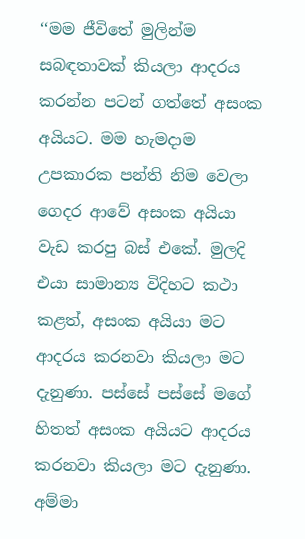‘‘මම ජීවිතේ මුලින්ම සබඳතාවක් කියලා ආදරය කරන්න පටන් ගත්තේ අසංක අයියට. මම හැමදාම උපකාරක පන්ති නිම වෙලා ගෙදර ආවේ අසංක අයියා වැඩ කරපු බස් එකේ. මුලදි එයා සාමාන්‍ය විදිහට කථා කළත්, අසංක අයියා මට ආදරය කරනවා කියලා මට දැනුණා. පස්සේ පස්සේ මගේ හිතත් අසංක අයියට ආදරය කරනවා කියලා මට දැනුණා. අම්මා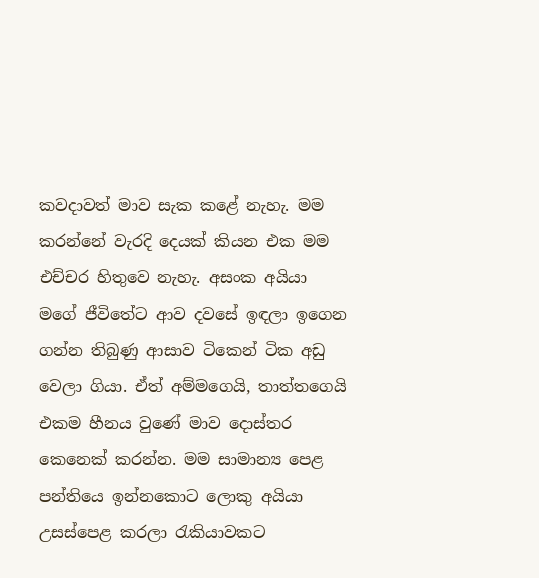කවදාවත් මාව සැක කළේ නැහැ. මම කරන්නේ වැරදි දෙයක් කියන එක මම එච්චර හිතුවෙ නැහැ. අසංක අයියා මගේ ජීවිතේට ආව දවසේ ඉඳලා ඉගෙන ගන්න තිබුණු ආසාව ටිකෙන් ටික අඩු වෙලා ගියා. ඒත් අම්මගෙයි, තාත්තගෙයි එකම හීනය වුණේ මාව දොස්තර කෙනෙක් කරන්න. මම සාමාන්‍ය පෙළ පන්තියෙ ඉන්නකොට ලොකු අයියා උසස්පෙළ කරලා රැකියාවකට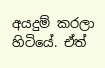අයදුම් කරලා හිටියේ. ඒත්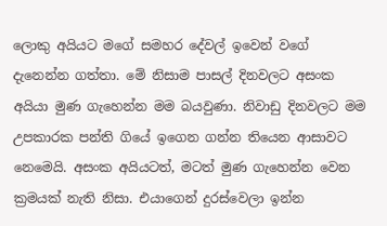ලොකු අයියට මගේ සමහර දේවල් ඉවෙන් වගේ දැනෙන්න ගත්තා. මේ නිසාම පාසල් දිනවලට අසංක අයියා මුණ ගැහෙන්න මම බයවුණා. නිවාඩු දිනවලට මම උපකාරක පන්ති ගියේ ඉගෙන ගන්න තියෙන ආසාවට නෙමෙයි. අසංක අයියටත්, මටත් මුණ ගැහෙන්න වෙන ක්‍රමයක් නැති නිසා. එයාගෙන් දුරස්වෙලා ඉන්න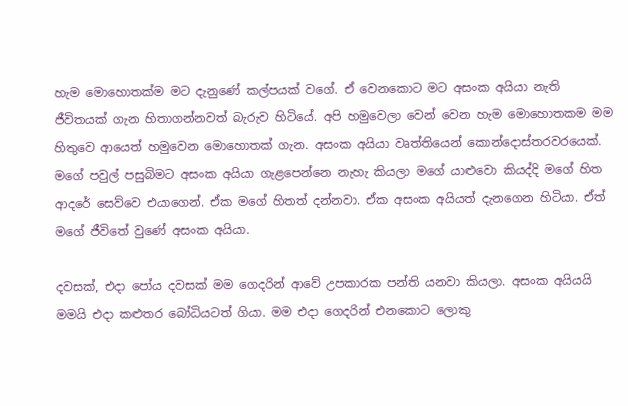හැම මොහොතක්ම මට දැනුණේ කල්පයක් වගේ. ඒ වෙනකොට මට අසංක අයියා නැති ජීවිතයක් ගැන හිතාගන්නවත් බැරුව හිටියේ. අපි හමුවෙලා වෙන් වෙන හැම මොහොතකම මම හිතුවෙ ආයෙත් හමුවෙන මොහොතක් ගැන. අසංක අයියා වෘත්තියෙන් කොන්දොස්තරවරයෙක්. මගේ පවුල් පසුබිමට අසංක අයියා ගැළපෙන්නෙ නැහැ කියලා මගේ යාළුවො කියද්දි මගේ හිත ආදරේ සෙව්වෙ එයාගෙන්. ඒක මගේ හිතත් දන්නවා. ඒක අසංක අයියත් දැනගෙන හිටියා. ඒත් මගේ ජීවිතේ වුණේ අසංක අයියා.

දවසක්, එදා පෝය දවසක් මම ගෙදරින් ආවේ උපකාරක පන්ති යනවා කියලා. අසංක අයියයි මමයි එදා කළුතර බෝධියටත් ගියා. මම එදා ගෙදරින් එනකොට ලොකු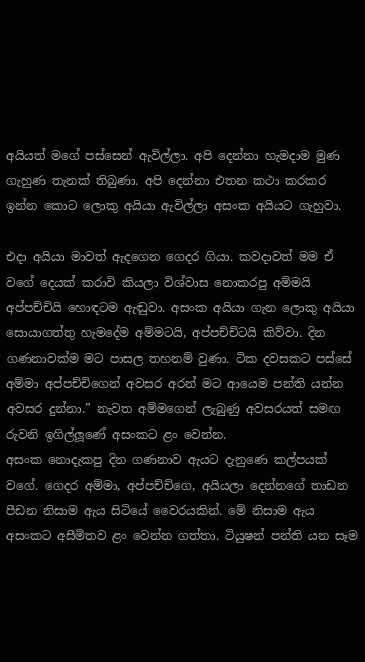අයියත් මගේ පස්සෙන් ඇවිල්ලා. අපි දෙන්නා හැමදාම මුණ ගැහුණ තැනක් තිබුණා. අපි දෙන්නා එතන කථා කරකර ඉන්න කොට ලොකු අයියා ඇවිල්ලා අසංක අයියට ගැහුවා.

එදා අයියා මාවත් ඇදගෙන ගෙදර ගියා. කවදාවත් මම ඒ වගේ දෙයක් කරාවි කියලා විශ්වාස නොකරපු අම්මයි අප්පච්චියි හොඳටම ඇඬුවා. අසංක අයියා ගැන ලොකු අයියා සොයාගත්තු හැමදේම අම්මටයි, අප්පච්චිටයි කිව්වා. දින ගණනාවක්ම මට පාසල තහනම් වුණා. ටික දවසකට පස්සේ අම්මා අප්පච්චිගෙන් අවසර අරන් මට ආයෙම පන්ති යන්න අවසර දුන්නා.” නැවත අම්මගෙන් ලැබුණු අවසරයත් සමඟ රුවනි ඉගිල්ලූණේ අසංකට ළං වෙන්න.
අසංක නොදැකපු දින ගණනාව ඇයට දැනුණෙ කල්පයක් වගේ. ගෙදර අම්මා, අප්පච්චිගෙ, අයියලා දෙන්නගේ තාඩන පීඩන නිසාම ඇය සිටියේ වෛරයකින්. මේ නිසාම ඇය අසංකට අසීමිතව ළං වෙන්න ගත්තා. ටියුෂන් පන්ති යන සෑම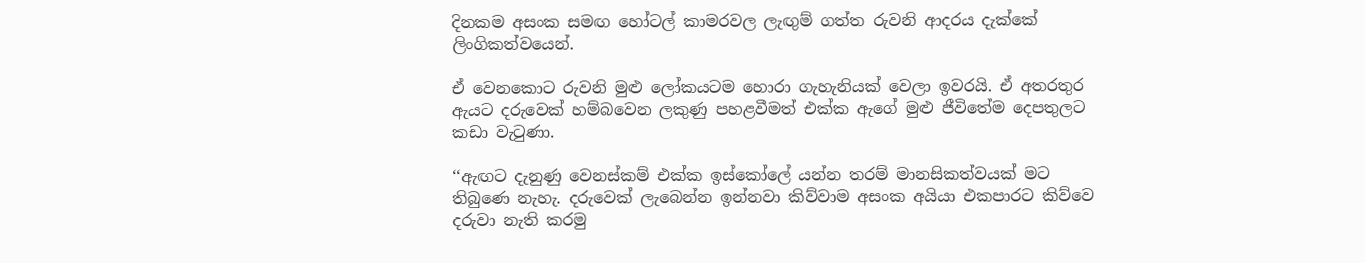දිනකම අසංක සමඟ හෝටල් කාමරවල ලැඟුම් ගත්ත රුවනි ආදරය දැක්කේ ලිංගිකත්වයෙන්.

ඒ වෙනකොට රුවනි මුළු ලෝකයටම හොරා ගැහැනියක් වෙලා ඉවරයි. ඒ අතරතුර ඇයට දරුවෙක් හම්බවෙන ලකුණු පහළවීමත් එක්ක ඇගේ මුළු ජීවිතේම දෙපතුලට කඩා වැටුණා.

‘‘ඇඟට දැනුණු වෙනස්කම් එක්ක ඉස්කෝලේ යන්න තරම් මානසිකත්වයක් මට තිබුණෙ නැහැ. දරුවෙක් ලැබෙන්න ඉන්නවා කිව්වාම අසංක අයියා එකපාරට කිව්වෙ දරුවා නැති කරමු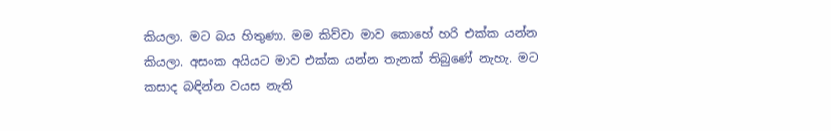කියලා. මට බය හිතුණා. මම කිව්වා මාව කොහේ හරි එක්ක යන්න කියලා. අසංක අයියට මාව එක්ක යන්න තැනක් තිබුණේ නැහැ. මට කසාද බඳින්න වයස නැති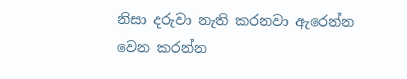නිසා දරුවා නැති කරනවා ඇරෙන්න වෙන කරන්න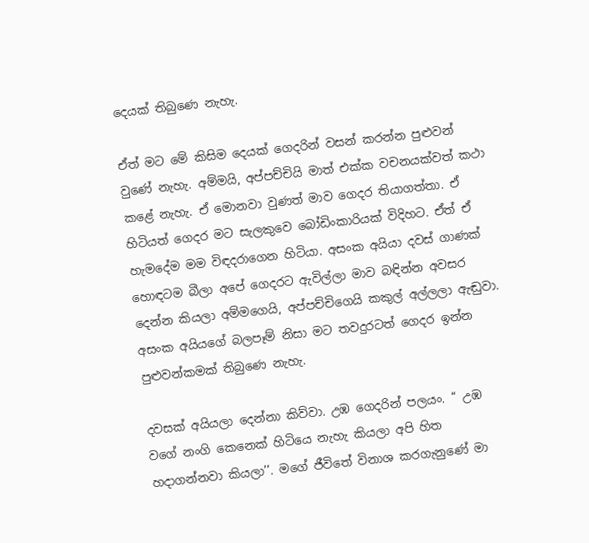දෙයක් තිබුණෙ නැහැ.

ඒත් මට මේ කිසිම දෙයක් ගෙදරින් වසන් කරන්න පුළුවන් වුණේ නැහැ. අම්මයි, අප්පච්චියි මාත් එක්ක වචනයක්වත් කථා කළේ නැහැ. ඒ මොනවා වුණත් මාව ගෙදර තියාගත්තා. ඒ හිටියත් ගෙදර මට සැලකුවෙ බෝඩිංකාරියක් විදිහට. ඒත් ඒ හැමදේම මම විඳදරාගෙන හිටියා. අසංක අයියා දවස් ගාණක් හොඳටම බීලා අපේ ගෙදරට ඇවිල්ලා මාව බඳින්න අවසර දෙන්න කියලා අම්මගෙයි, අප්පච්චිගෙයි කකුල් අල්ලලා ඇඬුවා. අසංක අයියගේ බලපෑම් නිසා මට තවදුරටත් ගෙදර ඉන්න පුළුවන්කමක් තිබුණෙ නැහැ.

දවසක් අයියලා දෙන්නා කිව්වා. උඹ ගෙදරින් පලයං. ‘‘ උඹ වගේ නංගි කෙනෙක් හිටියෙ නැහැ කියලා අපි හිත හදාගන්නවා කියලා’’. මගේ ජීවිතේ විනාශ කරගැනුණේ මා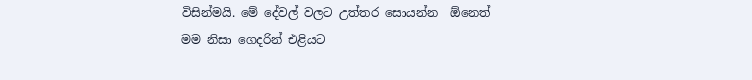විසින්මයි. මේ දේවල් වලට උත්තර සොයන්න  ඕනෙත් මම නිසා ගෙදරින් එළියට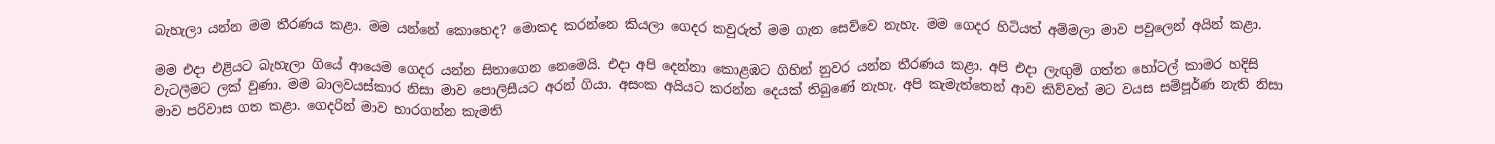බැහැලා යන්න මම තීරණය කළා. මම යන්නේ කොහෙද? මොකද කරන්නෙ කියලා ගෙදර කවුරුත් මම ගැන සෙව්වෙ නැහැ. මම ගෙදර හිටියත් අම්මලා මාව පවුලෙන් අයින් කළා.

මම එදා එළියට බැහැලා ගියේ ආයෙම ගෙදර යන්න සිතාගෙන නෙමෙයි. එදා අපි දෙන්නා කොළඹට ගිහින් නුවර යන්න තීරණය කළා. අපි එදා ලැඟුම් ගත්ත හෝටල් කාමර හදිසි වැටලීමට ලක් වුණා. මම බාලවයස්කාර නිසා මාව පොලිසීයට අරන් ගියා. අසංක අයියට කරන්න දෙයක් තිබුණේ නැහැ. අපි කැමැත්තෙන් ආව කිව්වත් මට වයස සම්පූර්ණ නැති නිසා මාව පරිවාස ගත කළා. ගෙදරින් මාව භාරගන්න කැමති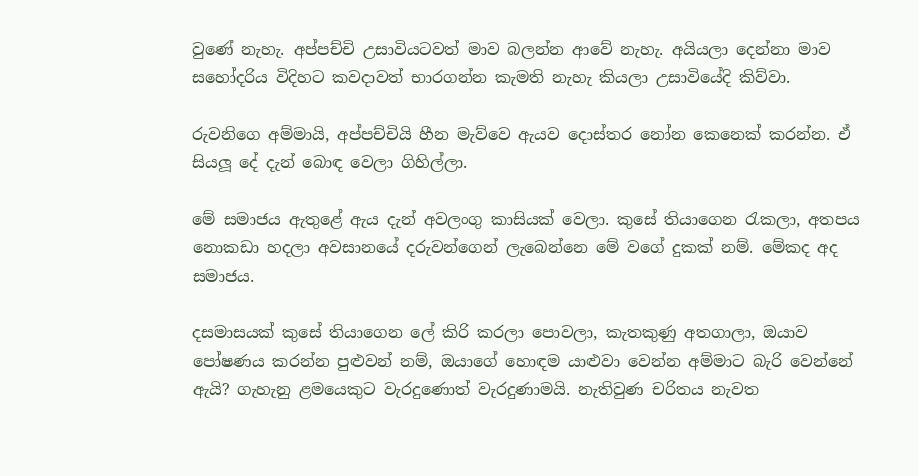වුණේ නැහැ. අප්පච්චි උසාවියටවත් මාව බලන්න ආවේ නැහැ. අයියලා දෙන්නා මාව සහෝදරිය විදිහට කවදාවත් භාරගන්න කැමති නැහැ කියලා උසාවියේදි කිව්වා.

රුවනිගෙ අම්මායි, අප්පච්චියි හීන මැව්වෙ ඇයව දොස්තර නෝන කෙනෙක් කරන්න. ඒ සියලූ දේ දැන් බොඳ වෙලා ගිහිල්ලා.

මේ සමාජය ඇතුළේ ඇය දැන් අවලංගු කාසියක් වෙලා. කුසේ තියාගෙන රැකලා, අතපය නොකඩා හදලා අවසානයේ දරුවන්ගෙන් ලැබෙන්නෙ මේ වගේ දුකක් නම්. මේකද අද සමාජය.

දසමාසයක් කුසේ තියාගෙන ලේ කිරි කරලා පොවලා, කැතකුණු අතගාලා, ඔයාව පෝෂණය කරන්න පුළුවන් නම්, ඔයාගේ හොඳම යාළුවා වෙන්න අම්මාට බැරි වෙන්නේ ඇයි? ගැහැනු ළමයෙකුට වැරදුණොත් වැරදුණාමයි. නැතිවුණ චරිතය නැවත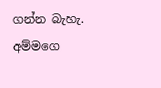ගන්න බැහැ. අම්මගෙ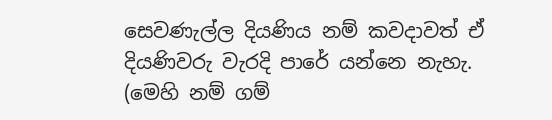සෙවණැල්ල දියණිය නම් කවදාවත් ඒ දියණිවරු වැරදි පාරේ යන්නෙ නැහැ.
(මෙහි නම් ගම්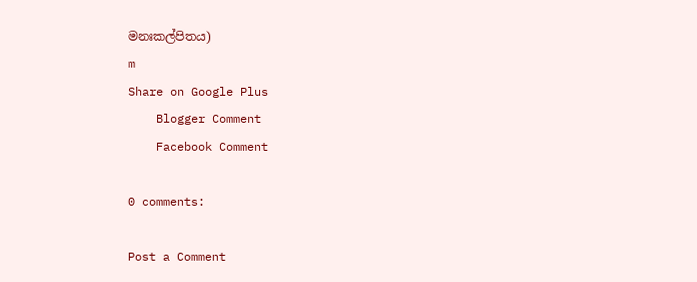මනඃකල්පිතය)
m
Share on Google Plus
    Blogger Comment
    Facebook Comment

0 comments:

Post a Comment